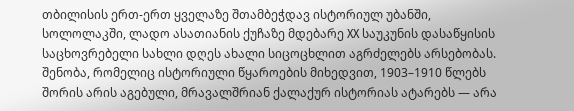თბილისის ერთ-ერთ ყველაზე შთამბეჭდავ ისტორიულ უბანში, სოლოლაკში, ლადო ასათიანის ქუჩაზე მდებარე XX საუკუნის დასაწყისის საცხოვრებელი სახლი დღეს ახალი სიცოცხლით აგრძელებს არსებობას. შენობა, რომელიც ისტორიული წყაროების მიხედვით, 1903–1910 წლებს შორის არის აგებული, მრავალშრიან ქალაქურ ისტორიას ატარებს — არა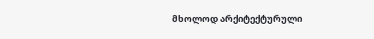მხოლოდ არქიტექტურული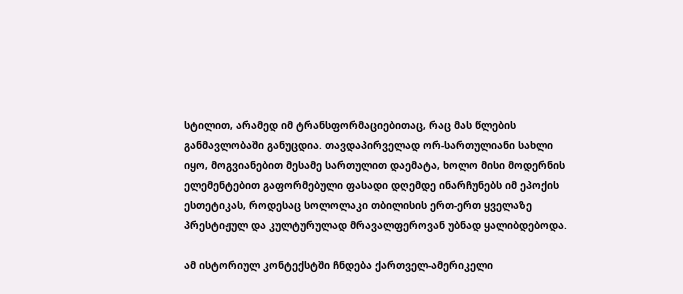სტილით, არამედ იმ ტრანსფორმაციებითაც, რაც მას წლების განმავლობაში განუცდია. თავდაპირველად ორ-სართულიანი სახლი იყო, მოგვიანებით მესამე სართულით დაემატა, ხოლო მისი მოდერნის ელემენტებით გაფორმებული ფასადი დღემდე ინარჩუნებს იმ ეპოქის ესთეტიკას, როდესაც სოლოლაკი თბილისის ერთ-ერთ ყველაზე პრესტიჟულ და კულტურულად მრავალფეროვან უბნად ყალიბდებოდა.

ამ ისტორიულ კონტექსტში ჩნდება ქართველ-ამერიკელი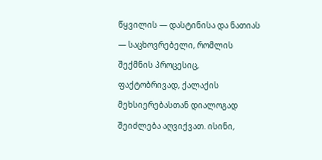წყვილის — დასტინისა და ნათიას — საცხოვრებელი, რომლის შექმნის პროცესიც, ფაქტობრივად, ქალაქის მეხსიერებასთან დიალოგად შეიძლება აღვიქვათ. ისინი,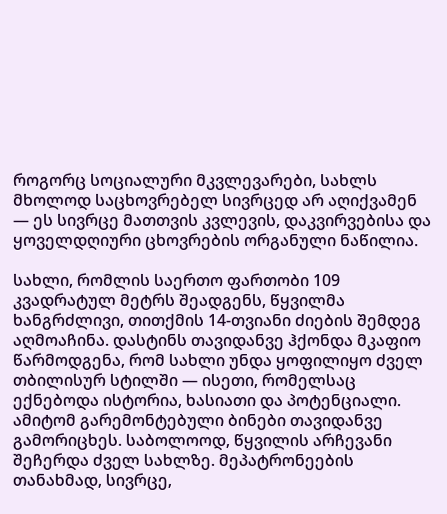როგორც სოციალური მკვლევარები, სახლს მხოლოდ საცხოვრებელ სივრცედ არ აღიქვამენ — ეს სივრცე მათთვის კვლევის, დაკვირვებისა და ყოველდღიური ცხოვრების ორგანული ნაწილია.

სახლი, რომლის საერთო ფართობი 109 კვადრატულ მეტრს შეადგენს, წყვილმა ხანგრძლივი, თითქმის 14-თვიანი ძიების შემდეგ აღმოაჩინა. დასტინს თავიდანვე ჰქონდა მკაფიო წარმოდგენა, რომ სახლი უნდა ყოფილიყო ძველ თბილისურ სტილში — ისეთი, რომელსაც ექნებოდა ისტორია, ხასიათი და პოტენციალი. ამიტომ გარემონტებული ბინები თავიდანვე გამორიცხეს. საბოლოოდ, წყვილის არჩევანი შეჩერდა ძველ სახლზე. მეპატრონეების თანახმად, სივრცე,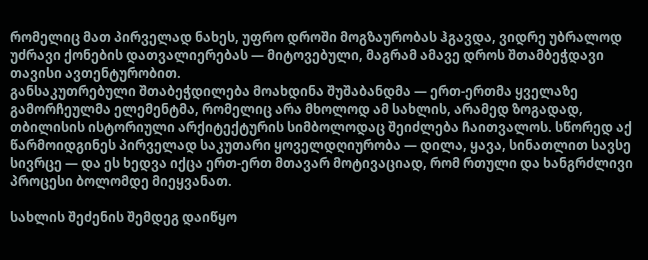რომელიც მათ პირველად ნახეს, უფრო დროში მოგზაურობას ჰგავდა, ვიდრე უბრალოდ უძრავი ქონების დათვალიერებას — მიტოვებული, მაგრამ ამავე დროს შთამბეჭდავი თავისი ავთენტურობით.
განსაკუთრებული შთაბეჭდილება მოახდინა შუშაბანდმა — ერთ-ერთმა ყველაზე გამორჩეულმა ელემენტმა, რომელიც არა მხოლოდ ამ სახლის, არამედ ზოგადად, თბილისის ისტორიული არქიტექტურის სიმბოლოდაც შეიძლება ჩაითვალოს. სწორედ აქ წარმოიდგინეს პირველად საკუთარი ყოველდღიურობა — დილა, ყავა, სინათლით სავსე სივრცე — და ეს ხედვა იქცა ერთ-ერთ მთავარ მოტივაციად, რომ რთული და ხანგრძლივი პროცესი ბოლომდე მიეყვანათ.

სახლის შეძენის შემდეგ დაიწყო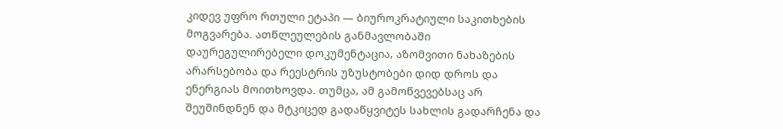კიდევ უფრო რთული ეტაპი — ბიუროკრატიული საკითხების მოგვარება. ათწლეულების განმავლობაში დაურეგულირებელი დოკუმენტაცია, აზომვითი ნახაზების არარსებობა და რეესტრის უზუსტობები დიდ დროს და ენერგიას მოითხოვდა. თუმცა, ამ გამოწვევებსაც არ შეუშინდნენ და მტკიცედ გადაწყვიტეს სახლის გადარჩენა და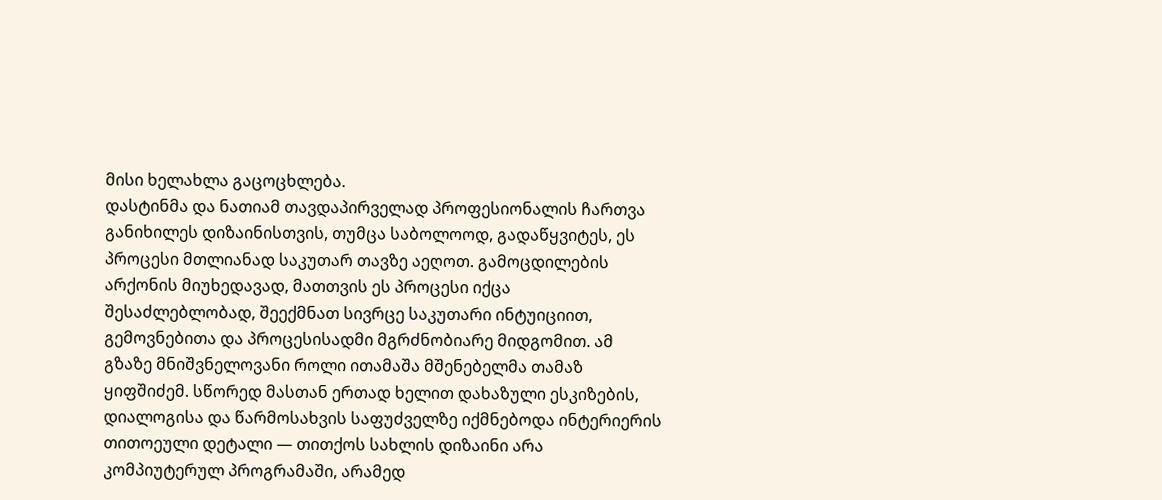მისი ხელახლა გაცოცხლება.
დასტინმა და ნათიამ თავდაპირველად პროფესიონალის ჩართვა განიხილეს დიზაინისთვის, თუმცა საბოლოოდ, გადაწყვიტეს, ეს პროცესი მთლიანად საკუთარ თავზე აეღოთ. გამოცდილების არქონის მიუხედავად, მათთვის ეს პროცესი იქცა შესაძლებლობად, შეექმნათ სივრცე საკუთარი ინტუიციით, გემოვნებითა და პროცესისადმი მგრძნობიარე მიდგომით. ამ გზაზე მნიშვნელოვანი როლი ითამაშა მშენებელმა თამაზ ყიფშიძემ. სწორედ მასთან ერთად ხელით დახაზული ესკიზების, დიალოგისა და წარმოსახვის საფუძველზე იქმნებოდა ინტერიერის თითოეული დეტალი — თითქოს სახლის დიზაინი არა კომპიუტერულ პროგრამაში, არამედ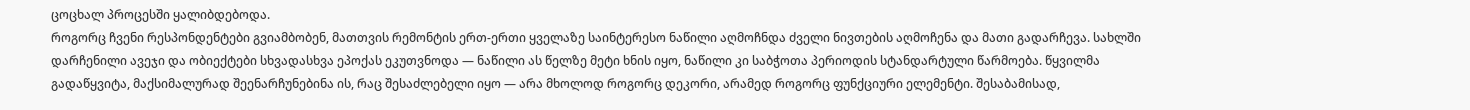ცოცხალ პროცესში ყალიბდებოდა.
როგორც ჩვენი რესპონდენტები გვიამბობენ, მათთვის რემონტის ერთ-ერთი ყველაზე საინტერესო ნაწილი აღმოჩნდა ძველი ნივთების აღმოჩენა და მათი გადარჩევა. სახლში დარჩენილი ავეჯი და ობიექტები სხვადასხვა ეპოქას ეკუთვნოდა — ნაწილი ას წელზე მეტი ხნის იყო, ნაწილი კი საბჭოთა პერიოდის სტანდარტული წარმოება. წყვილმა გადაწყვიტა, მაქსიმალურად შეენარჩუნებინა ის, რაც შესაძლებელი იყო — არა მხოლოდ როგორც დეკორი, არამედ როგორც ფუნქციური ელემენტი. შესაბამისად,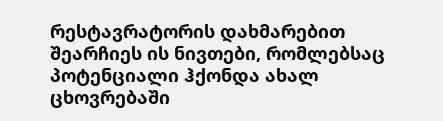რესტავრატორის დახმარებით შეარჩიეს ის ნივთები, რომლებსაც პოტენციალი ჰქონდა ახალ ცხოვრებაში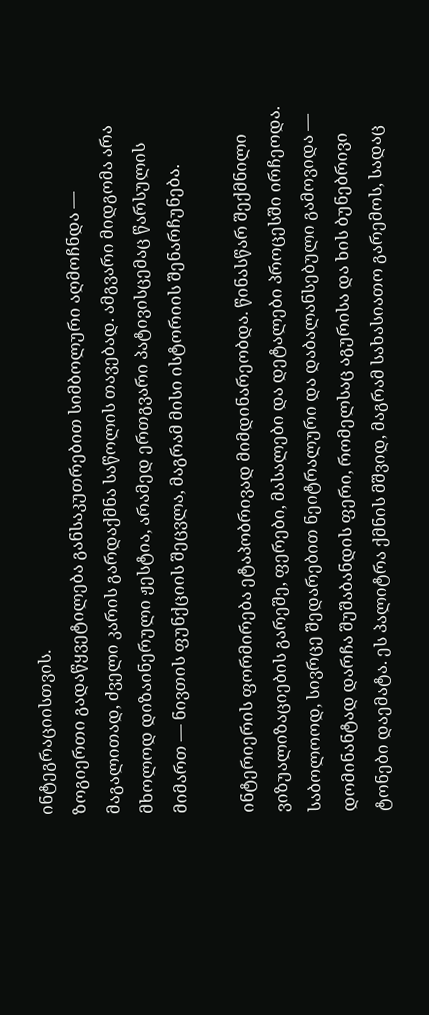ინტეგრაციისთვის.
ზოგიერთი გადაწყვეტილება განსაკუთრებით სიმბოლური აღმოჩნდა — მაგალითად, ძველი კარის გარდაქმნა საწოლის თავებად. ამგვარი მიდგომა არა მხოლოდ დიზაინერული ჟესტია, არამედ ერთგვარი პატივისცემაც წარსულის მიმართ — ნივთის ფუნქციის შეცვლა, მაგრამ მისი ისტორიის შენარჩუნება.

ინტერიერის ფორმირება ეტაპობრივად მიმდინარეობდა. წინასწარ შექმნილი ვიზუალიზაციების გარეშე, ფერები, მასალები და დეტალები პროცესში ირჩეოდა. საბოლოოდ, სივრცე შედარებით ნეიტრალური და დაბალანსებული გამოვიდა — დომინანტად დარჩა შუშაბანდის ფერი, რომელსაც აგურისა და ხის ბუნებრივი ტონები დაემატა. ეს პალიტრა ქმნის მშვიდ, მაგრამ სახასიათო გარემოს, სადაც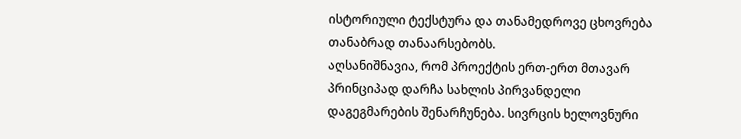ისტორიული ტექსტურა და თანამედროვე ცხოვრება თანაბრად თანაარსებობს.
აღსანიშნავია, რომ პროექტის ერთ-ერთ მთავარ პრინციპად დარჩა სახლის პირვანდელი დაგეგმარების შენარჩუნება. სივრცის ხელოვნური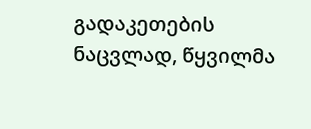გადაკეთების ნაცვლად, წყვილმა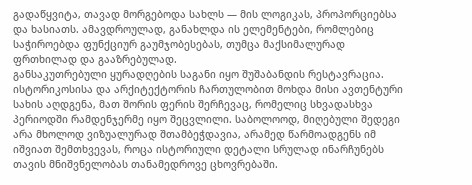გადაწყვიტა, თავად მორგებოდა სახლს — მის ლოგიკას, პროპორციებსა და ხასიათს. ამავდროულად, განახლდა ის ელემენტები, რომლებიც საჭიროებდა ფუნქციურ გაუმჯობესებას, თუმცა მაქსიმალურად ფრთხილად და გააზრებულად.
განსაკუთრებული ყურადღების საგანი იყო შუშაბანდის რესტავრაცია. ისტორიკოსისა და არქიტექტორის ჩართულობით მოხდა მისი ავთენტური სახის აღდგენა, მათ შორის ფერის შერჩევაც, რომელიც სხვადასხვა პერიოდში რამდენჯერმე იყო შეცვლილი. საბოლოოდ, მიღებული შედეგი არა მხოლოდ ვიზუალურად შთამბეჭდავია, არამედ წარმოადგენს იმ იშვიათ შემთხვევას, როცა ისტორიული დეტალი სრულად ინარჩუნებს თავის მნიშვნელობას თანამედროვე ცხოვრებაში.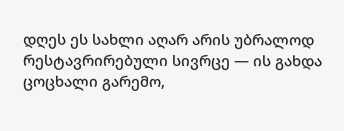დღეს ეს სახლი აღარ არის უბრალოდ რესტავრირებული სივრცე — ის გახდა ცოცხალი გარემო,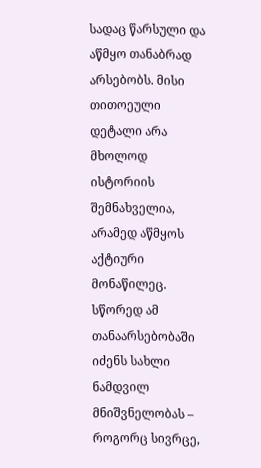სადაც წარსული და აწმყო თანაბრად არსებობს. მისი თითოეული დეტალი არა მხოლოდ ისტორიის შემნახველია, არამედ აწმყოს აქტიური მონაწილეც. სწორედ ამ თანაარსებობაში იძენს სახლი ნამდვილ მნიშვნელობას – როგორც სივრცე,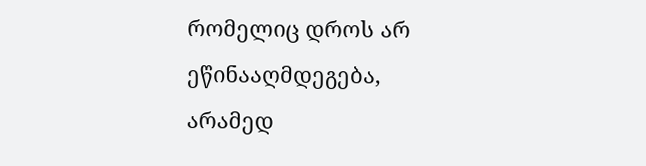რომელიც დროს არ ეწინააღმდეგება, არამედ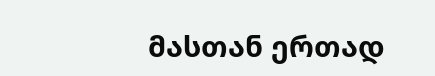მასთან ერთად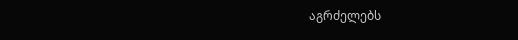აგრძელებს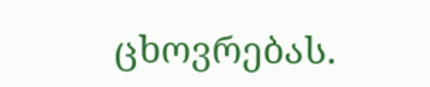ცხოვრებას.